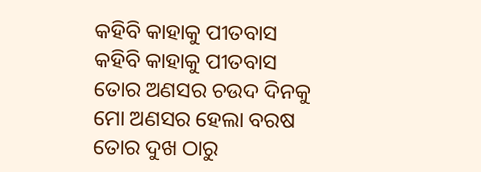କହିବି କାହାକୁ ପୀତବାସ
କହିବି କାହାକୁ ପୀତବାସ
ତୋର ଅଣସର ଚଉଦ ଦିନକୁ
ମୋ ଅଣସର ହେଲା ବରଷ
ତୋର ଦୁଖ ଠାରୁ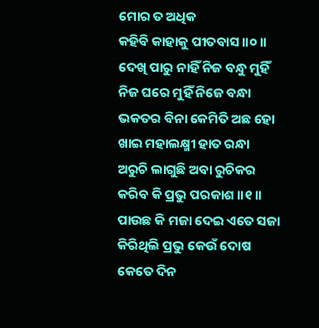ମୋର ତ ଅଧିକ
କହିବି କାହାକୁ ପୀତବାସ ॥୦॥
ଦେଖି ପାରୁ ନାହିଁ ନିଜ ବନ୍ଧୁ ମୁହିଁ
ନିଜ ଘରେ ମୁହିଁ ନିଜେ ବନ୍ଧା
ଭକତର ବିନା କେମିତି ଅଛ ହୋ
ଖାଇ ମହାଲକ୍ଷ୍ମୀ ହାତ ରନ୍ଧା
ଅରୁଚି ଲାଗୁଛି ଅବା ରୁଚିକର
କରିବ କି ପ୍ରଭୁ ପରକାଶ ॥୧॥
ପାଉଛ କି ମଜା ଦେଇ ଏତେ ସଜା
କିରିଥିଲି ପ୍ରଭୁ କେଉଁ ଦୋଷ
କେତେ ଦିନ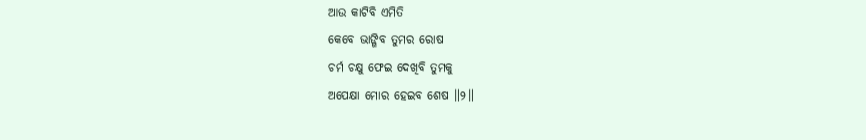ଆଉ କାଟିବି ଏମିତି
କେବେ ଭାଙ୍ଗିବ ତୁମର ରୋଷ
ଚର୍ମ ଚକ୍ଷୁ ଫେଇ ଦେଖିବି ତୁମକୁ
ଅପେକ୍ଷା ମୋର ହେଇବ ଶେଷ ॥୨॥